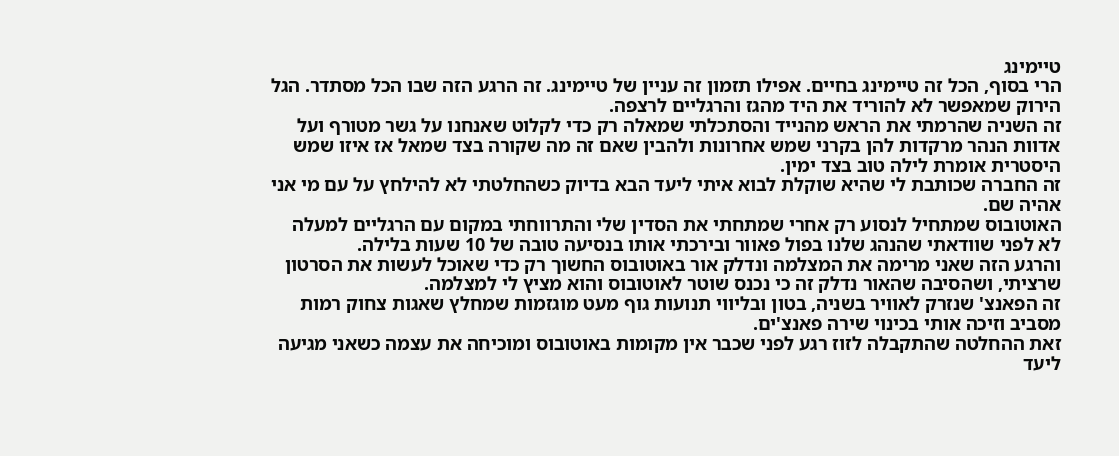טיימינג
הרי בסוף, הכל זה טיימינג בחיים. אפילו תזמון זה עניין של טיימינג. זה הרגע הזה שבו הכל מסתדר. הגל הירוק שמאפשר לא להוריד את היד מהגז והרגליים לרצפה.
זה השניה שהרמתי את הראש מהנייד והסתכלתי שמאלה רק כדי לקלוט שאנחנו על גשר מטורף ועל אדוות הנהר מרקדות להן בקרני שמש אחרונות ולהבין שאם זה מה שקורה בצד שמאל אז איזו שמש היסטרית אומרת לילה טוב בצד ימין.
זה החברה שכותבת לי שהיא שוקלת לבוא איתי ליעד הבא בדיוק כשהחלטתי לא להילחץ על עם מי אני אהיה שם.
האוטובוס שמתחיל לנסוע רק אחרי שמתחתי את הסדין שלי והתרווחתי במקום עם הרגליים למעלה לא לפני שוודאתי שהנהג שלנו בפול פאוור ובירכתי אותו בנסיעה טובה של 10 שעות בלילה.
והרגע הזה שאני מרימה את המצלמה ונדלק אור באוטובוס החשוך רק כדי שאוכל לעשות את הסרטון שרציתי, ושהסיבה שהאור נדלק זה כי נכנס שוטר לאוטובוס והוא מציץ לי למצלמה.
זה הפאנצ' שנזרק לאוויר בשניה, בטון ובליווי תנועות גוף מעט מוגזמות שמחלץ שאגות צחוק רמות מסביב וזיכה אותי בכינוי שירה פאנצ'ים.
זאת ההחלטה שהתקבלה לזוז רגע לפני שכבר אין מקומות באוטובוס ומוכיחה את עצמה כשאני מגיעה ליעד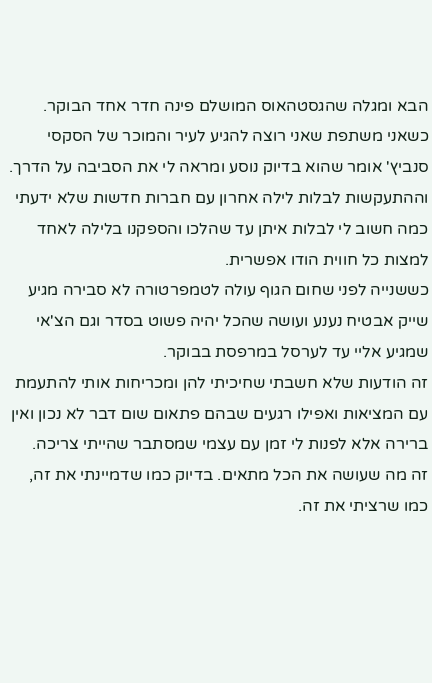הבא ומגלה שהגסטהאוס המושלם פינה חדר אחד הבוקר.
כשאני משתפת שאני רוצה להגיע לעיר והמוכר של הסקסי סנביץ' אומר שהוא בדיוק נוסע ומראה לי את הסביבה על הדרך.
וההתעקשות לבלות לילה אחרון עם חברות חדשות שלא ידעתי כמה חשוב לי לבלות איתן עד שהלכו והספקנו בלילה לאחד למצות כל חווית הודו אפשרית.
כששנייה לפני שחום הגוף עולה לטמפרטורה לא סבירה מגיע שייק אבטיח נענע ועושה שהכל יהיה פשוט בסדר וגם הצ'אי שמגיע אליי עד לערסל במרפסת בבוקר.
זה הודעות שלא חשבתי שחיכיתי להן ומכריחות אותי להתעמת עם המציאות ואפילו רגעים שבהם פתאום שום דבר לא נכון ואין ברירה אלא לפנות לי זמן עם עצמי שמסתבר שהייתי צריכה.
זה מה שעושה את הכל מתאים. בדיוק כמו שדמיינתי את זה, כמו שרציתי את זה.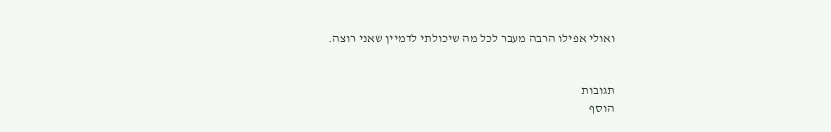ואולי אפילו הרבה מעבר לכל מה שיכולתי לדמיין שאני רוצה.


תגובות
הוסף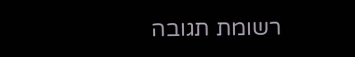רשומת תגובה